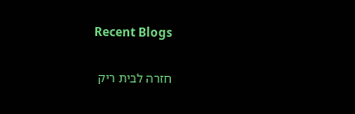Recent Blogs

חזרה לבית ריק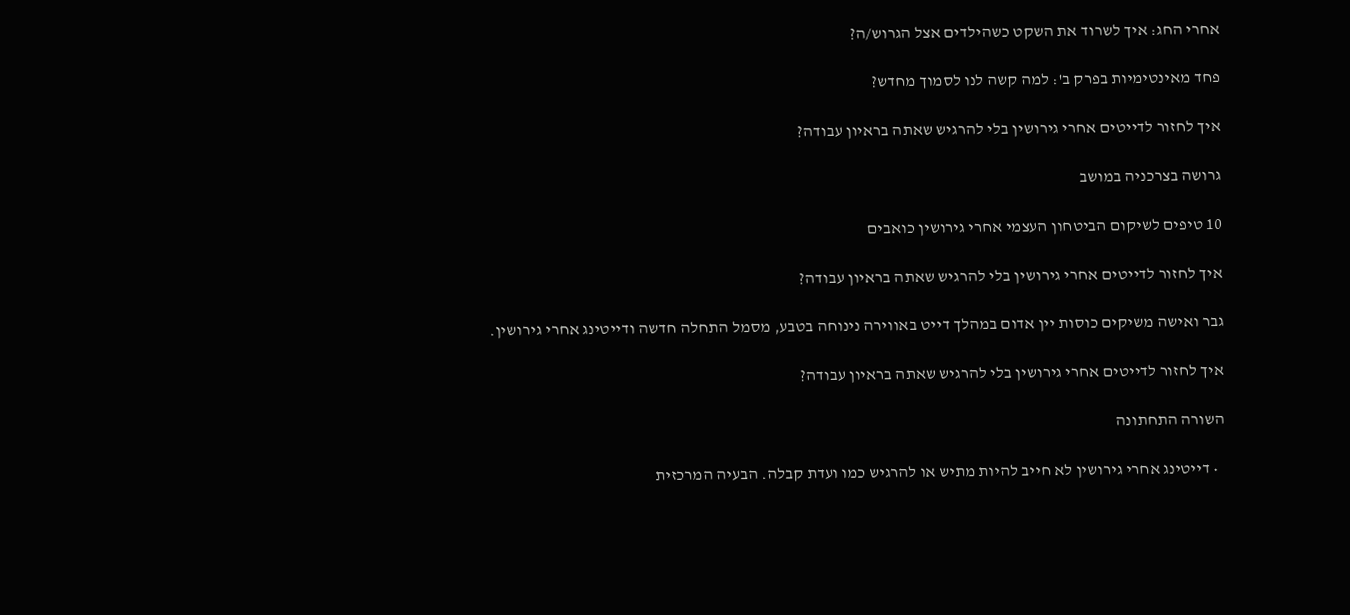אחרי החג: איך לשרוד את השקט כשהילדים אצל הגרוש/ה?

פחד מאינטימיות בפרק ב': למה קשה לנו לסמוך מחדש?

איך לחזור לדייטים אחרי גירושין בלי להרגיש שאתה בראיון עבודה?

גרושה בצרכניה במושב

10 טיפים לשיקום הביטחון העצמי אחרי גירושין כואבים

איך לחזור לדייטים אחרי גירושין בלי להרגיש שאתה בראיון עבודה?

גבר ואישה משיקים כוסות יין אדום במהלך דייט באווירה נינוחה בטבע, מסמל התחלה חדשה ודייטינג אחרי גירושין.

איך לחזור לדייטים אחרי גירושין בלי להרגיש שאתה בראיון עבודה?

השורה התחתונה

  • דייטינג אחרי גירושין לא חייב להיות מתיש או להרגיש כמו ועדת קבלה. הבעיה המרכזית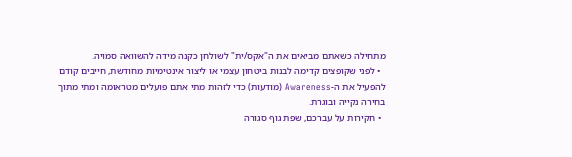מתחילה כשאתם מביאים את ה"אקס/ית" לשולחן כקנה מידה להשוואה סמויה.
  • לפני שקופצים קדימה לבנות ביטחון עצמי או ליצור אינטימיות מחודשת, חייבים קודם להפעיל את ה-Awareness (מודעות) כדי לזהות מתי אתם פועלים מטראומה ומתי מתוך בחירה נקייה ובוגרת.
  • חקירות על עברכם, שפת גוף סגורה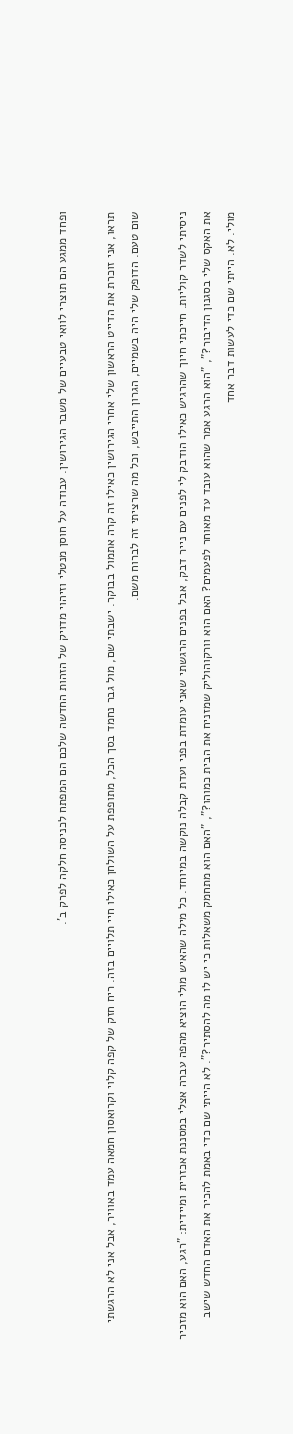ופחד ממגע הם תוצרי לוואי טבעיים של משבר הגירושין. עבודה על חוסן מנטלי וזיהוי מדויק של הזהות החדשה שלכם הם המפתח לכניסה חלקה לפרק ב'.

תראו, אני זוכרת את הדייט הראשון שלי אחרי הגירושין כאילו זה קרה אתמול בבוקר. ישבתי שם, מול גבר נחמד בסך הכל, מתופפת על השולחן כאילו חיי תלויים בזה. ריח חזק של קפה קלוי וקרואסון חמאה עמד באוויר, אבל אני לא הרגשתי שום טעם. הדופק שלי היה בשמיים, הגרון התייבש, וכל מה שרציתי זה לברוח משם.

ניסיתי לשדר קוליות. חייכתי חיוך שהרגיש כאילו הודבק לי לפנים עם נייר דבק, אבל בפנים הרגשתי שאני עומדת בפני ועדת קבלה נוקשה במיוחד. כל מילה שהאיש מולי הוציא מהפה עברה אצלי במסננת אכזרית ומיידית: "רגע, האם הוא מזכיר את האקס שלי בסגנון הדיבור?", "הוא הרגע אמר שהוא עובד עד מאוחר לפעמים? האם הוא וורקוהוליק שמזניח את הבית כמוהו?", "האם הוא מתחמק משאלות כי יש לו מה להסתיר?". לא הייתי שם כדי באמת להכיר את האדם החדש שישב מולי. לא. הייתי שם כדי לעשות דבר אחד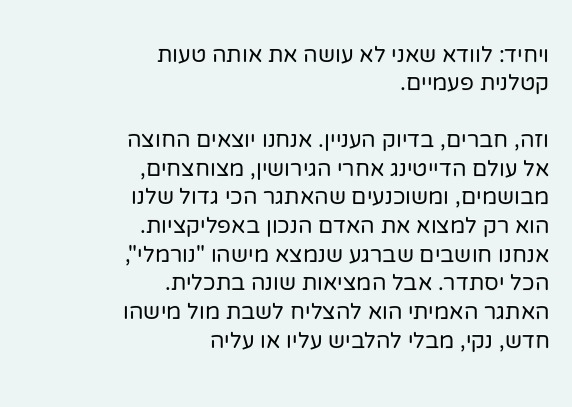ויחיד: לוודא שאני לא עושה את אותה טעות קטלנית פעמיים.

וזה, חברים, בדיוק העניין. אנחנו יוצאים החוצה אל עולם הדייטינג אחרי הגירושין, מצוחצחים, מבושמים, ומשוכנעים שהאתגר הכי גדול שלנו הוא רק למצוא את האדם הנכון באפליקציות. אנחנו חושבים שברגע שנמצא מישהו "נורמלי", הכל יסתדר. אבל המציאות שונה בתכלית. האתגר האמיתי הוא להצליח לשבת מול מישהו חדש, נקי, מבלי להלביש עליו או עליה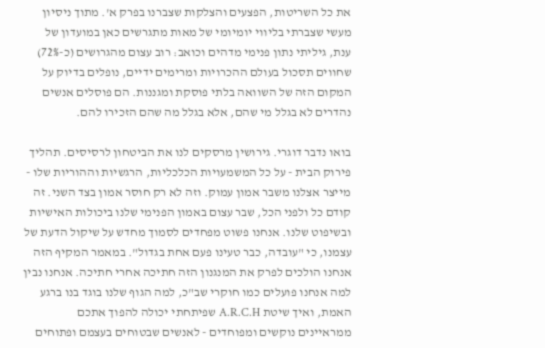את כל השריטות, הפצעים והצלקות שצברנו בפרק א'. מתוך ניסיון מעשי שצברתי בליווי יומיומי של מאות מתגרשים כאן במועדון של ענת, גיליתי נתון פנימי מדהים וכואב: רוב עצום מהגרושים (כ-72%) שחווים תסכול בעולם ההכרויות ומרימים ידיים, נופלים בדיוק על המקום הזה של השוואה בלתי פוסקת ומגננות. הם פוסלים אנשים נהדרים לא בגלל מי שהם, אלא בגלל מה שהם הזכירו להם.

בואו נדבר דוגרי. גירושין מרסקים לנו את הביטחון לרסיסים. תהליך פירוק הבית - על כל המשמעויות הכלכליות, הרגשיות וההוריות שלו - מייצר אצלנו משבר אמון עמוק. וזה לא רק חוסר אמון בצד השני. זה קודם כל ולפני הכל, שבר עצום באמון הפנימי שלנו ביכולות האישיות ובשיפוט שלנו. אנחנו פשוט מפחדים לסמוך מחדש על שיקול הדעת של עצמנו, כי "עובדה, כבר טעינו פעם אחת בגדול". במאמר המקיף הזה אנחנו הולכים לפרק את המנגנון הזה חתיכה אחרי חתיכה. אנחנו נבין למה אנחנו פועלים כמו חוקרי שב"כ, למה הגוף שלנו בוגד בנו ברגע האמת, ואיך שיטת A.R.C.H שפיתחתי יכולה להפוך אתכם ממראיינים נוקשים ומפוחדים - לאנשים שבטוחים בעצמם ופתוחים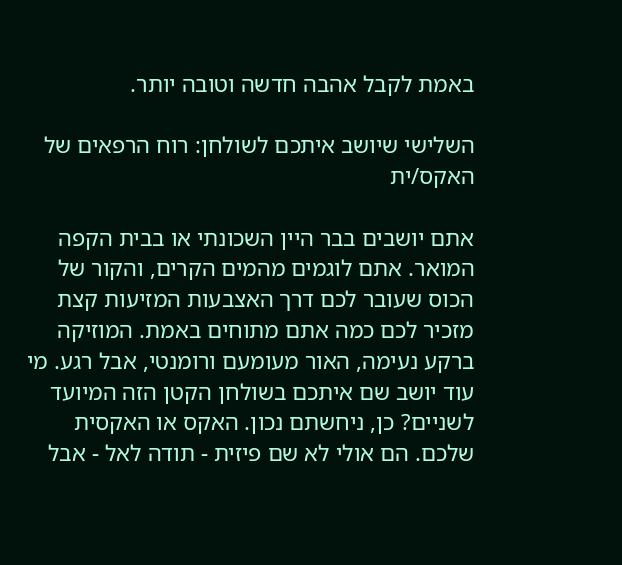באמת לקבל אהבה חדשה וטובה יותר.

השלישי שיושב איתכם לשולחן: רוח הרפאים של האקס/ית

אתם יושבים בבר היין השכונתי או בבית הקפה המואר. אתם לוגמים מהמים הקרים, והקור של הכוס שעובר לכם דרך האצבעות המזיעות קצת מזכיר לכם כמה אתם מתוחים באמת. המוזיקה ברקע נעימה, האור מעומעם ורומנטי, אבל רגע. מי עוד יושב שם איתכם בשולחן הקטן הזה המיועד לשניים? כן, ניחשתם נכון. האקס או האקסית שלכם. הם אולי לא שם פיזית - תודה לאל - אבל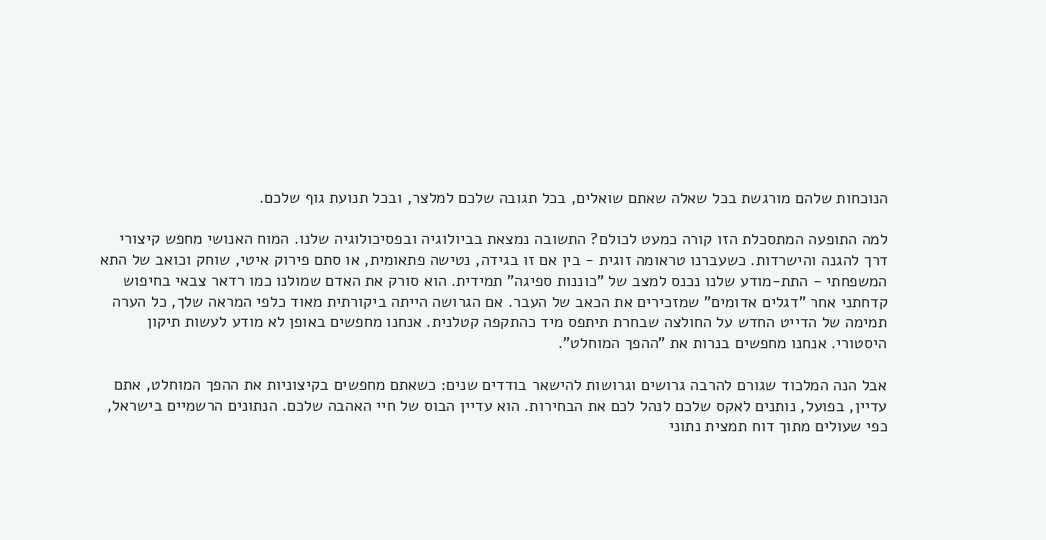הנוכחות שלהם מורגשת בכל שאלה שאתם שואלים, בכל תגובה שלכם למלצר, ובכל תנועת גוף שלכם.

למה התופעה המתסכלת הזו קורה כמעט לכולם? התשובה נמצאת בביולוגיה ובפסיכולוגיה שלנו. המוח האנושי מחפש קיצורי דרך להגנה והישרדות. כשעברנו טראומה זוגית - בין אם זו בגידה, נטישה פתאומית, או סתם פירוק איטי, שוחק וכואב של התא המשפחתי - התת-מודע שלנו נכנס למצב של "כוננות ספיגה" תמידית. הוא סורק את האדם שמולנו כמו רדאר צבאי בחיפוש קדחתני אחר "דגלים אדומים" שמזכירים את הכאב של העבר. אם הגרושה הייתה ביקורתית מאוד כלפי המראה שלך, כל הערה תמימה של הדייט החדש על החולצה שבחרת תיתפס מיד כהתקפה קטלנית. אנחנו מחפשים באופן לא מודע לעשות תיקון היסטורי. אנחנו מחפשים בנרות את "ההפך המוחלט".

אבל הנה המלכוד שגורם להרבה גרושים וגרושות להישאר בודדים שנים: כשאתם מחפשים בקיצוניות את ההפך המוחלט, אתם עדיין, בפועל, נותנים לאקס שלכם לנהל לכם את הבחירות. הוא עדיין הבוס של חיי האהבה שלכם. הנתונים הרשמיים בישראל, כפי שעולים מתוך דוח תמצית נתוני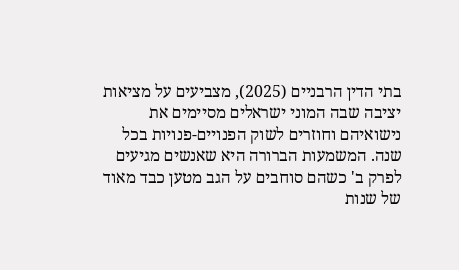בתי הדין הרבניים (2025), מצביעים על מציאות יציבה שבה המוני ישראלים מסיימים את נישואיהם וחוזרים לשוק הפנויים-פנויות בכל שנה. המשמעות הברורה היא שאנשים מגיעים לפרק ב' כשהם סוחבים על הגב מטען כבד מאוד של שנות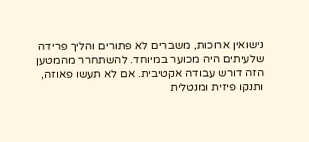נישואין ארוכות, משברים לא פתורים והליך פרידה שלעיתים היה מכוער במיוחד. להשתחרר מהמטען הזה דורש עבודה אקטיבית. אם לא תעשו פאוזה, ותנקו פיזית ומנטלית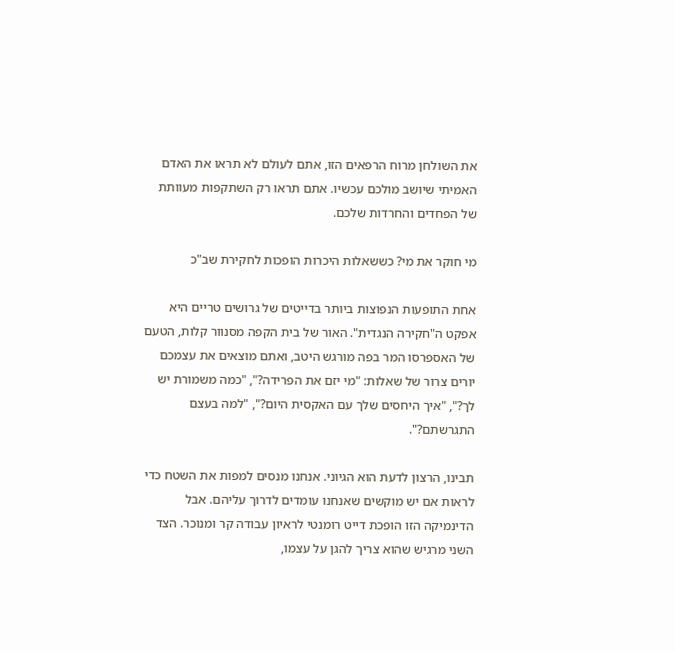את השולחן מרוח הרפאים הזו, אתם לעולם לא תראו את האדם האמיתי שיושב מולכם עכשיו. אתם תראו רק השתקפות מעוותת של הפחדים והחרדות שלכם.

מי חוקר את מי? כששאלות היכרות הופכות לחקירת שב"כ

אחת התופעות הנפוצות ביותר בדייטים של גרושים טריים היא אפקט ה"חקירה הנגדית". האור של בית הקפה מסנוור קלות, הטעם של האספרסו המר בפה מורגש היטב, ואתם מוצאים את עצמכם יורים צרור של שאלות: "מי יזם את הפרידה?", "כמה משמורת יש לך?", "איך היחסים שלך עם האקסית היום?", "למה בעצם התגרשתם?".

תבינו, הרצון לדעת הוא הגיוני. אנחנו מנסים למפות את השטח כדי לראות אם יש מוקשים שאנחנו עומדים לדרוך עליהם. אבל הדינמיקה הזו הופכת דייט רומנטי לראיון עבודה קר ומנוכר. הצד השני מרגיש שהוא צריך להגן על עצמו,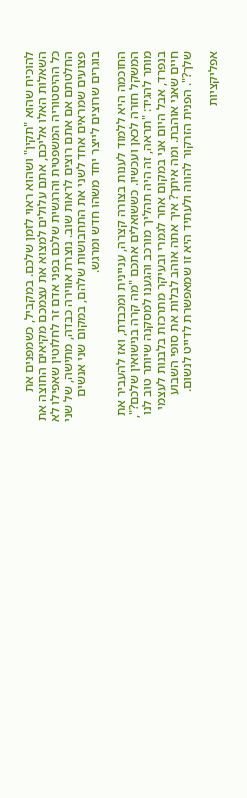להוכיח שהוא "תקין" ושהוא ראוי לזמן שלכם. במקביל, כשמפנים את השאלות האלו אליכם, אתם עלולים למצוא את עצמכם מקיאים החוצה את כל ההיסטוריה המשפטית והרגשית שלכם בפני אדם זר לחלוטין שאפילו לא החלטתם אם אתם רוצים לראות שוב. נוצרת אווירה כבדה, מתישה, של שני פצועים שמראים אחד לשני את התחבושות שלהם, במקום שני אנשים בוגרים שרוצים לייצר יחד משהו חדש ומרגש.

החוכמה היא ללמוד לענות בצורה קצרה, עניינית ומכבדת, ואז להעביר את המשקל חזרה לכאן ועכשיו. כששואלים אתכם "מה קרה בנישואין שלכם?", מותר להגיד: "תראה, זה היה תהליך מורכב והגענו למסקנה שיותר טוב לנו בנפרד, אבל היום אני במקום אחר לגמרי ובעיקר מתרכזת בלבנות לעצמי חיים שאני אוהבת. ומה איתך? איך אתה אוהב לבלות את סופי השבוע שלך?". הפנית הזרקור להווה ולעתיד היא זו שמאפשרת לדייט לנשום.

אפליקציות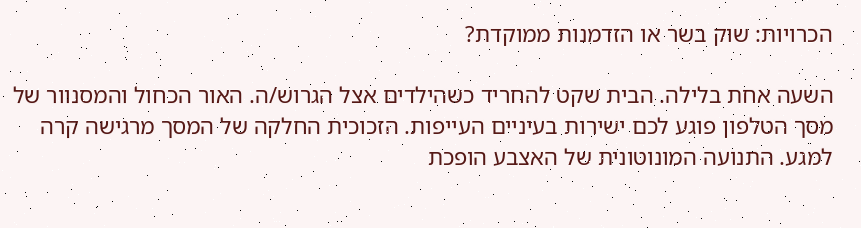הכרויות: שוק בשר או הזדמנות ממוקדת?

השעה אחת בלילה. הבית שקט להחריד כשהילדים אצל הגרוש/ה. האור הכחול והמסנוור של מסך הטלפון פוגע לכם ישירות בעיניים העייפות. הזכוכית החלקה של המסך מרגישה קרה למגע. התנועה המונוטונית של האצבע הופכת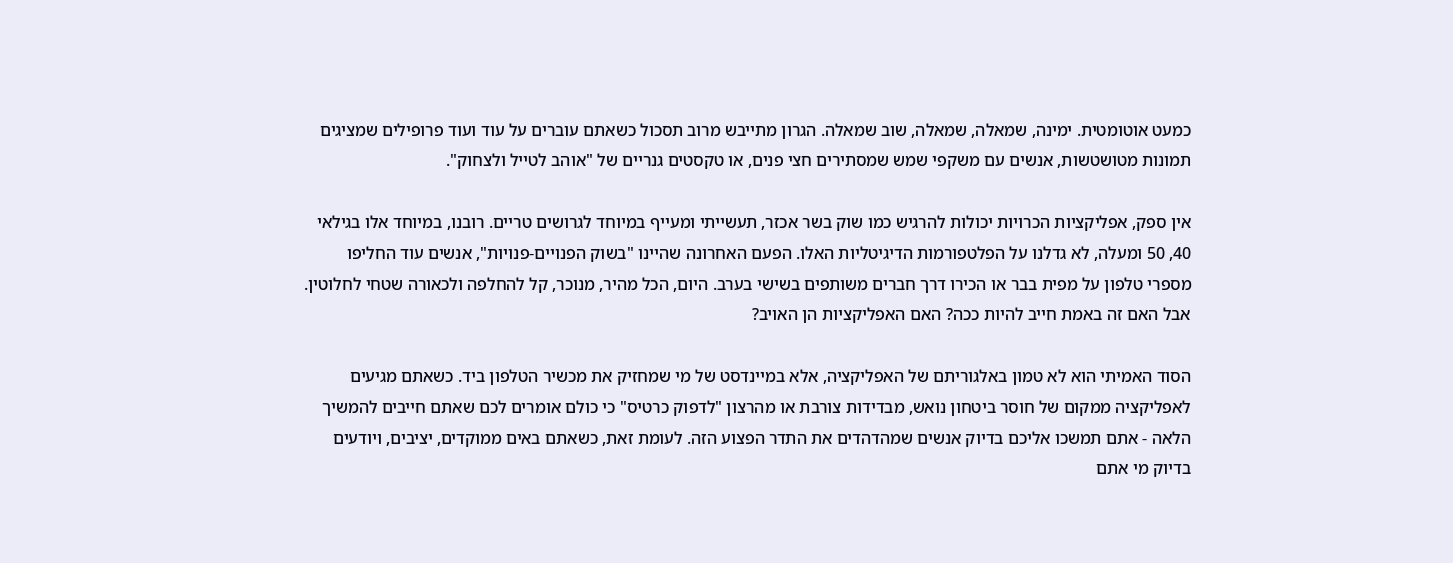כמעט אוטומטית. ימינה, שמאלה, שמאלה, שוב שמאלה. הגרון מתייבש מרוב תסכול כשאתם עוברים על עוד ועוד פרופילים שמציגים תמונות מטושטשות, אנשים עם משקפי שמש שמסתירים חצי פנים, או טקסטים גנריים של "אוהב לטייל ולצחוק".

אין ספק, אפליקציות הכרויות יכולות להרגיש כמו שוק בשר אכזר, תעשייתי ומעייף במיוחד לגרושים טריים. רובנו, במיוחד אלו בגילאי 40, 50 ומעלה, לא גדלנו על הפלטפורמות הדיגיטליות האלו. הפעם האחרונה שהיינו "בשוק הפנויים-פנויות", אנשים עוד החליפו מספרי טלפון על מפית בבר או הכירו דרך חברים משותפים בשישי בערב. היום, הכל מהיר, מנוכר, קל להחלפה ולכאורה שטחי לחלוטין. אבל האם זה באמת חייב להיות ככה? האם האפליקציות הן האויב?

הסוד האמיתי הוא לא טמון באלגוריתם של האפליקציה, אלא במיינדסט של מי שמחזיק את מכשיר הטלפון ביד. כשאתם מגיעים לאפליקציה ממקום של חוסר ביטחון נואש, מבדידות צורבת או מהרצון "לדפוק כרטיס" כי כולם אומרים לכם שאתם חייבים להמשיך הלאה - אתם תמשכו אליכם בדיוק אנשים שמהדהדים את התדר הפצוע הזה. לעומת זאת, כשאתם באים ממוקדים, יציבים, ויודעים בדיוק מי אתם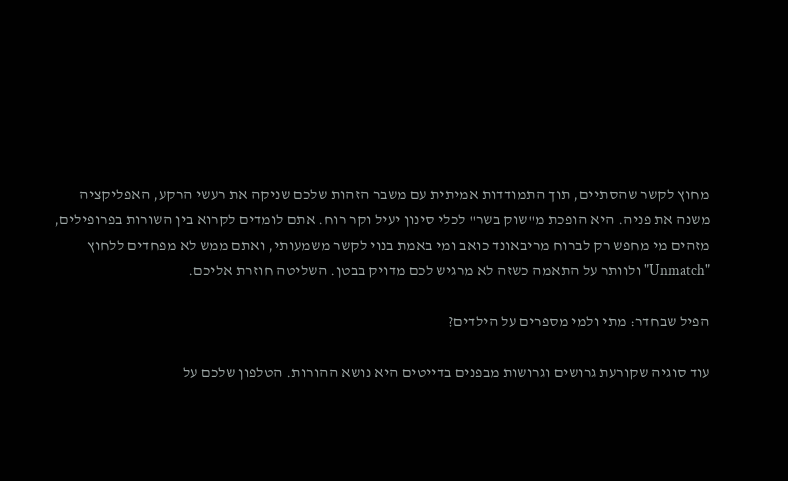מחוץ לקשר שהסתיים, תוך התמודדות אמיתית עם משבר הזהות שלכם שניקה את רעשי הרקע, האפליקציה משנה את פניה. היא הופכת מ"שוק בשר" לכלי סינון יעיל וקר רוח. אתם לומדים לקרוא בין השורות בפרופילים, מזהים מי מחפש רק לברוח מריבאונד כואב ומי באמת בנוי לקשר משמעותי, ואתם ממש לא מפחדים ללחוץ "Unmatch" ולוותר על התאמה כשזה לא מרגיש לכם מדויק בבטן. השליטה חוזרת אליכם.

הפיל שבחדר: מתי ולמי מספרים על הילדים?

עוד סוגיה שקורעת גרושים וגרושות מבפנים בדייטים היא נושא ההורות. הטלפון שלכם על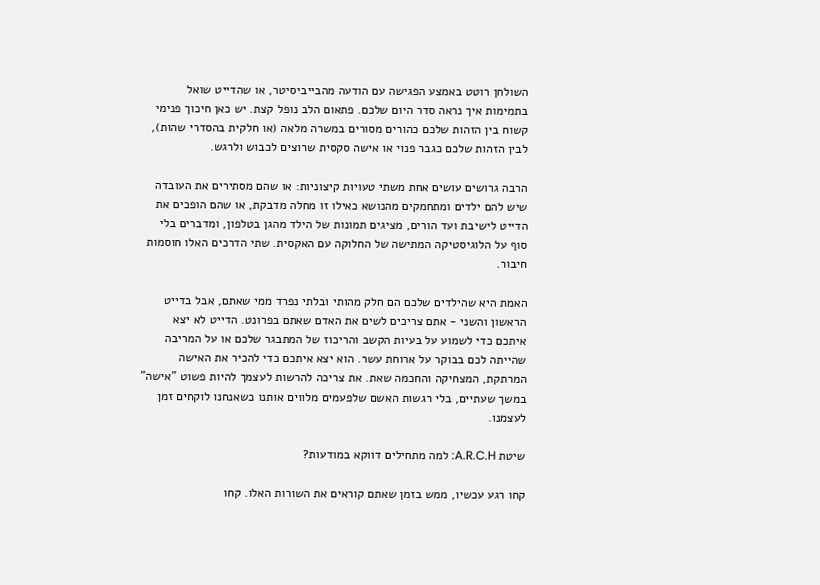השולחן רוטט באמצע הפגישה עם הודעה מהבייביסיטר, או שהדייט שואל בתמימות איך נראה סדר היום שלכם. פתאום הלב נופל קצת. יש כאן חיכוך פנימי קשוח בין הזהות שלכם כהורים מסורים במשרה מלאה (או חלקית בהסדרי שהות), לבין הזהות שלכם כגבר פנוי או אישה סקסית שרוצים לכבוש ולרגש.

הרבה גרושים עושים אחת משתי טעויות קיצוניות: או שהם מסתירים את העובדה שיש להם ילדים ומתחמקים מהנושא כאילו זו מחלה מדבקת, או שהם הופכים את הדייט לישיבת ועד הורים, מציגים תמונות של הילד מהגן בטלפון, ומדברים בלי סוף על הלוגיסטיקה המתישה של החלוקה עם האקסית. שתי הדרכים האלו חוסמות חיבור.

האמת היא שהילדים שלכם הם חלק מהותי ובלתי נפרד ממי שאתם, אבל בדייט הראשון והשני - אתם צריכים לשים את האדם שאתם בפרונט. הדייט לא יצא איתכם כדי לשמוע על בעיות הקשב והריכוז של המתבגר שלכם או על המריבה שהייתה לכם בבוקר על ארוחת עשר. הוא יצא איתכם כדי להכיר את האישה המרתקת, המצחיקה והחכמה שאת. את צריכה להרשות לעצמך להיות פשוט "אישה" במשך שעתיים, בלי רגשות האשם שלפעמים מלווים אותנו כשאנחנו לוקחים זמן לעצמנו.

שיטת A.R.C.H: למה מתחילים דווקא במודעות?

קחו רגע עכשיו, ממש בזמן שאתם קוראים את השורות האלו. קחו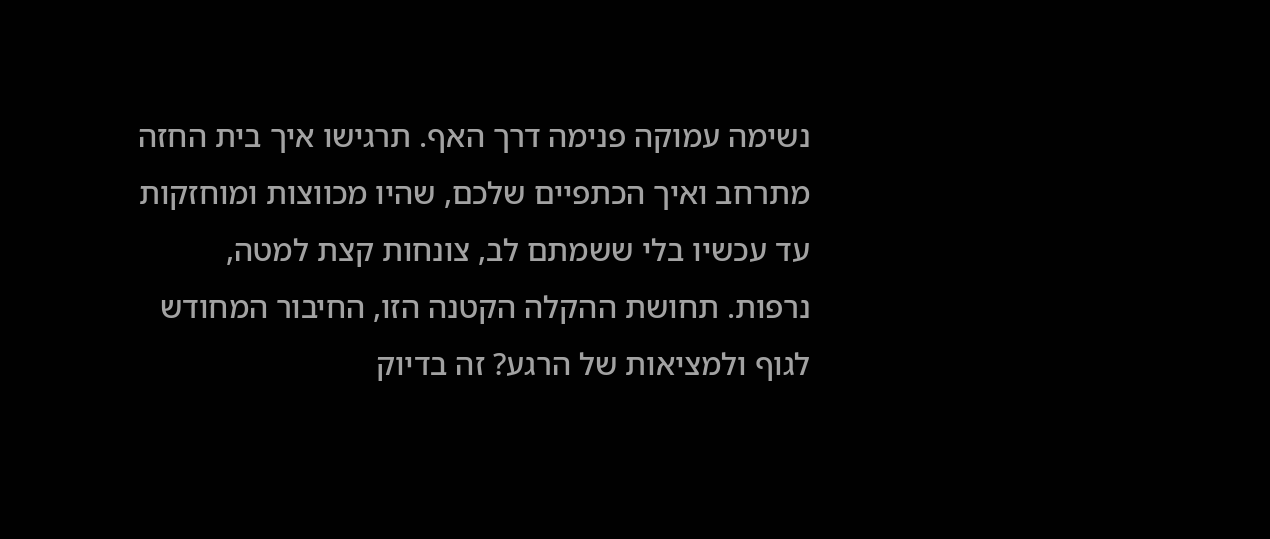נשימה עמוקה פנימה דרך האף. תרגישו איך בית החזה מתרחב ואיך הכתפיים שלכם, שהיו מכווצות ומוחזקות עד עכשיו בלי ששמתם לב, צונחות קצת למטה, נרפות. תחושת ההקלה הקטנה הזו, החיבור המחודש לגוף ולמציאות של הרגע? זה בדיוק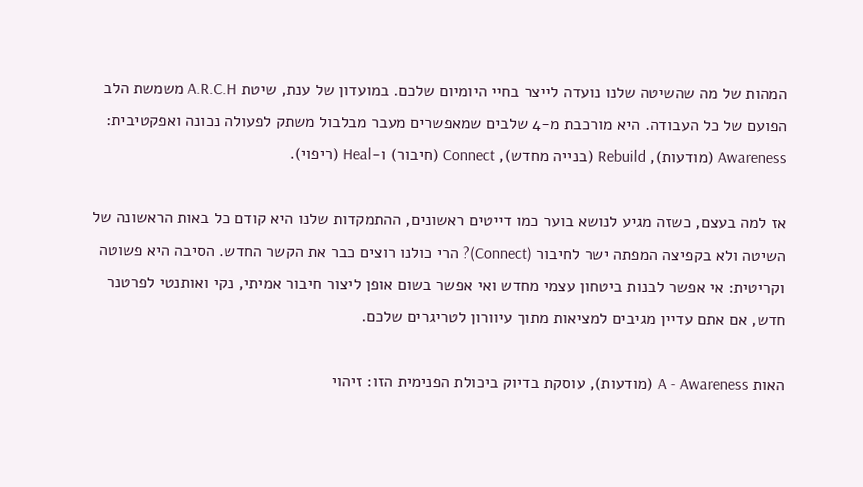המהות של מה שהשיטה שלנו נועדה לייצר בחיי היומיום שלכם. במועדון של ענת, שיטת A.R.C.H משמשת הלב הפועם של כל העבודה. היא מורכבת מ-4 שלבים שמאפשרים מעבר מבלבול משתק לפעולה נכונה ואפקטיבית: Awareness (מודעות), Rebuild (בנייה מחדש), Connect (חיבור) ו-Heal (ריפוי).

אז למה בעצם, כשזה מגיע לנושא בוער כמו דייטים ראשונים, ההתמקדות שלנו היא קודם כל באות הראשונה של השיטה ולא בקפיצה המפתה ישר לחיבור (Connect)? הרי כולנו רוצים כבר את הקשר החדש. הסיבה היא פשוטה וקריטית: אי אפשר לבנות ביטחון עצמי מחדש ואי אפשר בשום אופן ליצור חיבור אמיתי, נקי ואותנטי לפרטנר חדש, אם אתם עדיין מגיבים למציאות מתוך עיוורון לטריגרים שלכם.

האות A - Awareness (מודעות), עוסקת בדיוק ביכולת הפנימית הזו: זיהוי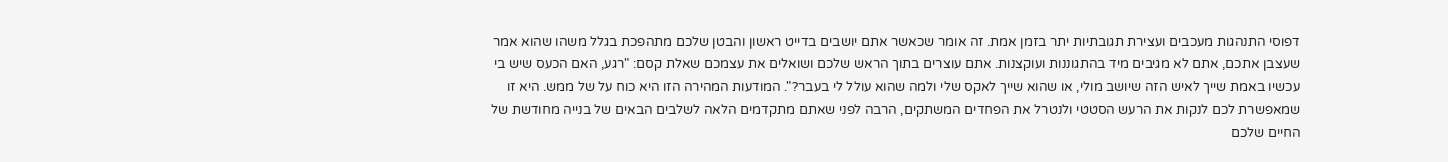דפוסי התנהגות מעכבים ועצירת תגובתיות יתר בזמן אמת. זה אומר שכאשר אתם יושבים בדייט ראשון והבטן שלכם מתהפכת בגלל משהו שהוא אמר שעצבן אתכם, אתם לא מגיבים מיד בהתגוננות ועוקצנות. אתם עוצרים בתוך הראש שלכם ושואלים את עצמכם שאלת קסם: "רגע, האם הכעס שיש בי עכשיו באמת שייך לאיש הזה שיושב מולי, או שהוא שייך לאקס שלי ולמה שהוא עולל לי בעבר?". המודעות המהירה הזו היא כוח על של ממש. היא זו שמאפשרת לכם לנקות את הרעש הסטטי ולנטרל את הפחדים המשתקים, הרבה לפני שאתם מתקדמים הלאה לשלבים הבאים של בנייה מחודשת של החיים שלכם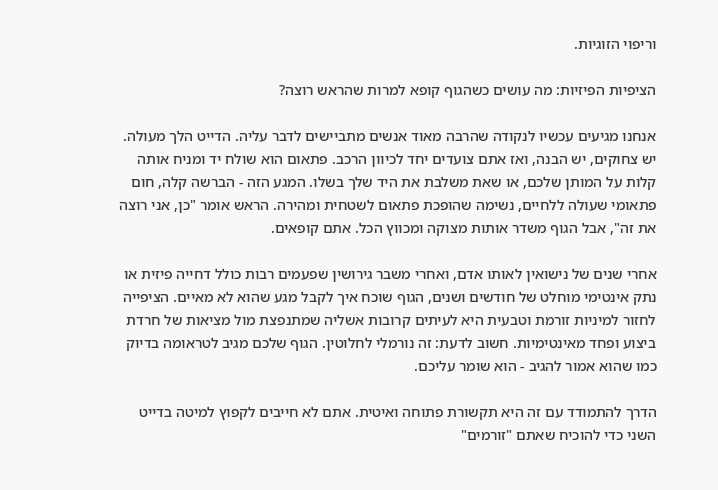וריפוי הזוגיות.

הציפיות הפיזיות: מה עושים כשהגוף קופא למרות שהראש רוצה?

אנחנו מגיעים עכשיו לנקודה שהרבה מאוד אנשים מתביישים לדבר עליה. הדייט הלך מעולה. יש צחוקים, יש הבנה, ואז אתם צועדים יחד לכיוון הרכב. פתאום הוא שולח יד ומניח אותה קלות על המותן שלכם, או שאת משלבת את היד שלך בשלו. המגע הזה - הברשה קלה, חום פתאומי שעולה ללחיים, נשימה שהופכת פתאום לשטחית ומהירה. הראש אומר "כן, אני רוצה את זה", אבל הגוף משדר אותות מצוקה ומכווץ הכל. אתם קופאים.

אחרי שנים של נישואין לאותו אדם, ואחרי משבר גירושין שפעמים רבות כולל דחייה פיזית או נתק אינטימי מוחלט של חודשים ושנים, הגוף שוכח איך לקבל מגע שהוא לא מאיים. הציפייה לחזור למיניות זורמת וטבעית היא לעיתים קרובות אשליה שמתנפצת מול מציאות של חרדת ביצוע ופחד מאינטימיות. חשוב לדעת: זה נורמלי לחלוטין. הגוף שלכם מגיב לטראומה בדיוק כמו שהוא אמור להגיב - הוא שומר עליכם.

הדרך להתמודד עם זה היא תקשורת פתוחה ואיטית. אתם לא חייבים לקפוץ למיטה בדייט השני כדי להוכיח שאתם "זורמים"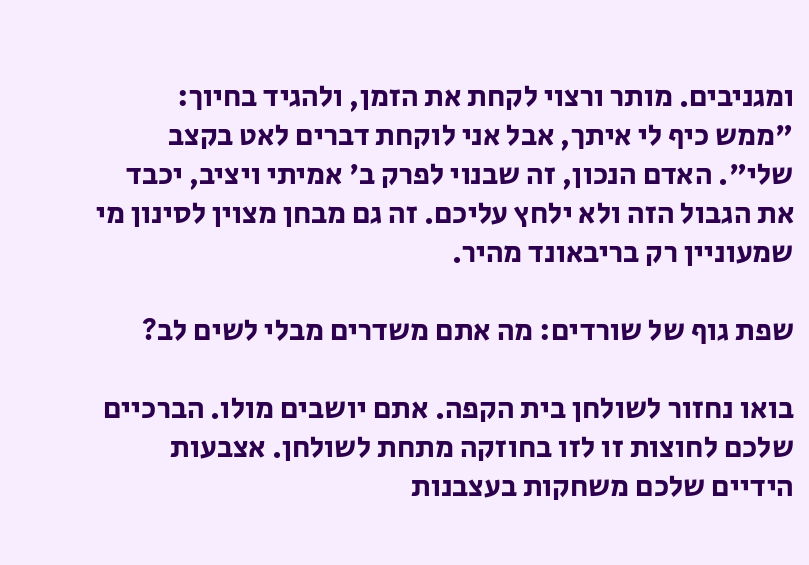ומגניבים. מותר ורצוי לקחת את הזמן, ולהגיד בחיוך: "ממש כיף לי איתך, אבל אני לוקחת דברים לאט בקצב שלי". האדם הנכון, זה שבנוי לפרק ב' אמיתי ויציב, יכבד את הגבול הזה ולא ילחץ עליכם. זה גם מבחן מצוין לסינון מי שמעוניין רק בריבאונד מהיר.

שפת גוף של שורדים: מה אתם משדרים מבלי לשים לב?

בואו נחזור לשולחן בית הקפה. אתם יושבים מולו. הברכיים שלכם לחוצות זו לזו בחוזקה מתחת לשולחן. אצבעות הידיים שלכם משחקות בעצבנות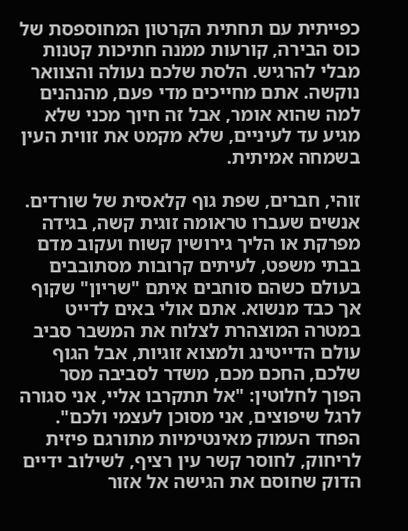כפייתית עם תחתית הקרטון המחוספסת של כוס הבירה, קורעות ממנה חתיכות קטנות מבלי להרגיש. הלסת שלכם נעולה והצוואר נוקשה. אתם מחייכים מדי פעם, מהנהנים למה שהוא אומר, אבל זה חיוך מכני שלא מגיע עד לעיניים, שלא מקמט את זווית העין בשמחה אמיתית.

זוהי, חברים, שפת גוף קלאסית של שורדים. אנשים שעברו טראומה זוגית קשה, בגידה מפרקת או הליך גירושין קשוח ועקוב מדם בבתי משפט, לעיתים קרובות מסתובבים בעולם כשהם סוחבים איתם "שריון" שקוף אך כבד מנשוא. אתם אולי באים לדייט במטרה המוצהרת לצלוח את המשבר סביב עולם הדייטינג ולמצוא זוגיות, אבל הגוף שלכם, החכם מכם, משדר לסביבה מסר הפוך לחלוטין: "אל תתקרבו אליי, אני סגורה לרגל שיפוצים, אני מסוכן לעצמי ולכם". הפחד העמוק מאינטימיות מתורגם פיזית לריחוק, לחוסר קשר עין רציף, לשילוב ידיים הדוק שחוסם את הגישה אל אזור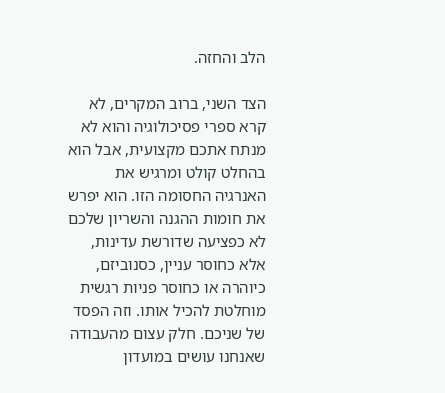הלב והחזה.

הצד השני, ברוב המקרים, לא קרא ספרי פסיכולוגיה והוא לא מנתח אתכם מקצועית, אבל הוא בהחלט קולט ומרגיש את האנרגיה החסומה הזו. הוא יפרש את חומות ההגנה והשריון שלכם לא כפציעה שדורשת עדינות, אלא כחוסר עניין, כסנוביזם, כיוהרה או כחוסר פניות רגשית מוחלטת להכיל אותו. וזה הפסד של שניכם. חלק עצום מהעבודה שאנחנו עושים במועדון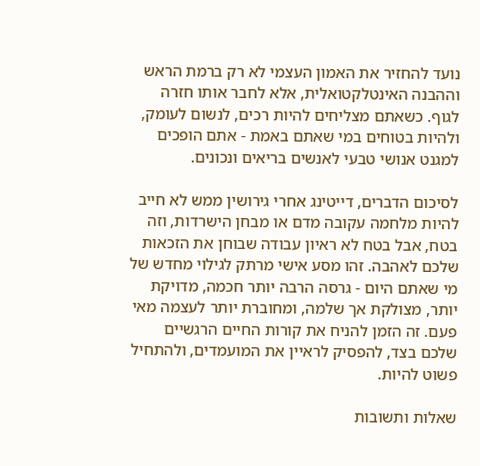נועד להחזיר את האמון העצמי לא רק ברמת הראש וההבנה האינטלקטואלית, אלא לחבר אותו חזרה לגוף. כשאתם מצליחים להיות רכים, לנשום לעומק, ולהיות בטוחים במי שאתם באמת - אתם הופכים למגנט אנושי טבעי לאנשים בריאים ונכונים.

לסיכום הדברים, דייטינג אחרי גירושין ממש לא חייב להיות מלחמה עקובה מדם או מבחן הישרדות, וזה בטח, אבל בטח לא ראיון עבודה שבוחן את הזכאות שלכם לאהבה. זהו מסע אישי מרתק לגילוי מחדש של מי שאתם היום - גרסה הרבה יותר חכמה, מדויקת יותר, מצולקת אך שלמה, ומחוברת יותר לעצמה מאי פעם. זה הזמן להניח את קורות החיים הרגשיים שלכם בצד, להפסיק לראיין את המועמדים, ולהתחיל פשוט להיות.

שאלות ותשובות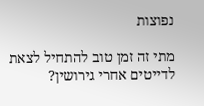נפוצות

מתי זה זמן טוב להתחיל לצאת לדייטים אחרי גירושין?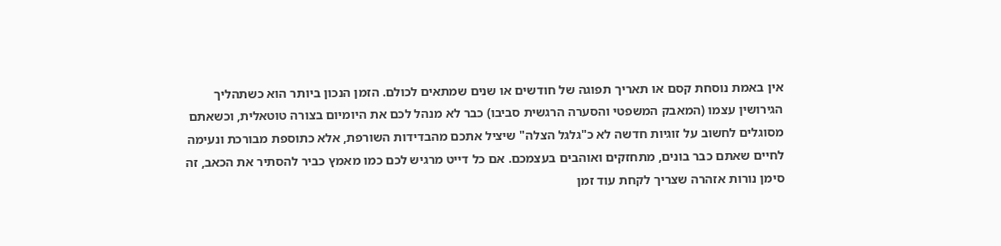אין באמת נוסחת קסם או תאריך תפוגה של חודשים או שנים שמתאים לכולם. הזמן הנכון ביותר הוא כשתהליך הגירושין עצמו (המאבק המשפטי והסערה הרגשית סביבו) כבר לא מנהל לכם את היומיום בצורה טוטאלית, וכשאתם מסוגלים לחשוב על זוגיות חדשה לא כ"גלגל הצלה" שיציל אתכם מהבדידות השורפת, אלא כתוספת מבורכת ונעימה לחיים שאתם כבר בונים, מתחזקים ואוהבים בעצמכם. אם כל דייט מרגיש לכם כמו מאמץ כביר להסתיר את הכאב, זה סימן נורות אזהרה שצריך לקחת עוד זמן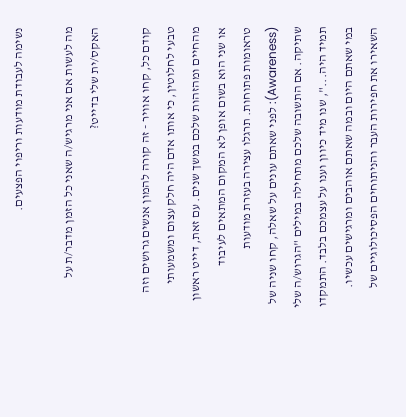נשימה לעבודת מודעות וריפוי הפצעים.

מה לעשות אם אני מרגיש/ה שאני כל הזמן מדבר/ת על האקס/ית שלי בדייט?

קודם כל, קחו אוויר - זה קורה להמון אנשים גרושים וזה טבעי לחלוטין, כי אותו אדם היה חלק עצום ומשמעותי מהחיים ומהזהות שלכם במשך שנים. עם זאת, דייט ראשון או שני הוא בשום אופן לא המקום המתאים לעיבוד טראומות פתוחות. תרגלו עצירה בעזרת מודעות (Awareness): לפני שאתם עונים על שאלה, קחו שניה של שתיקה. אם התשובה שלכם מתחילה במילים "הגרוש/ה שלי תמיד היה...", שנו מיד כיוון וענו על עצמכם בלבד. התמקדו במי שאתם היום ובמה שאתם אוהבים ומרגישים עכשיו. השאירו את חפירות העבר והניתוחים הפסיכולוגיים של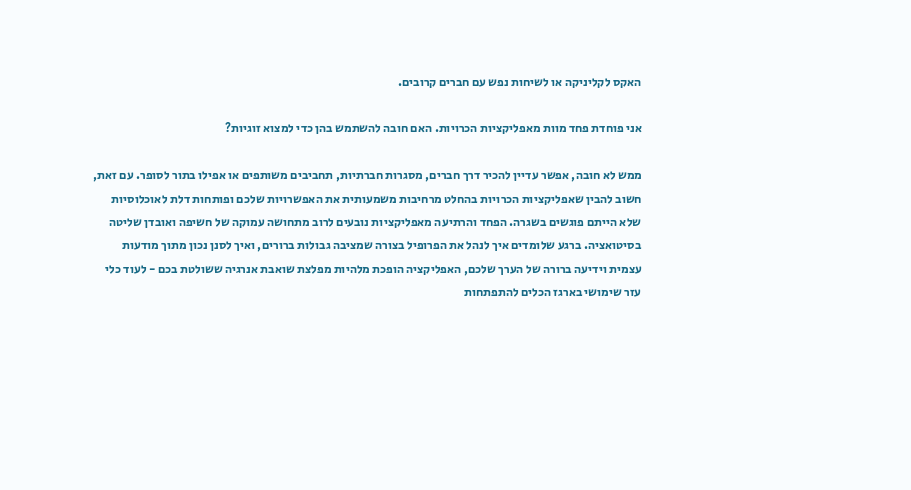האקס לקליניקה או לשיחות נפש עם חברים קרובים.

אני פוחדת פחד מוות מאפליקציות הכרויות. האם חובה להשתמש בהן כדי למצוא זוגיות?

ממש לא חובה, אפשר עדיין להכיר דרך חברים, מסגרות חברתיות, תחביבים משותפים או אפילו בתור לסופר. עם זאת, חשוב להבין שאפליקציות הכרויות בהחלט מרחיבות משמעותית את האפשרויות שלכם ופותחות דלת לאוכלוסיות שלא הייתם פוגשים בשגרה. הפחד והרתיעה מאפליקציות נובעים לרוב מתחושה עמוקה של חשיפה ואובדן שליטה בסיטואציה. ברגע שלומדים איך לנהל את הפרופיל בצורה שמציבה גבולות ברורים, ואיך לסנן נכון מתוך מודעות עצמית וידיעה ברורה של הערך שלכם, האפליקציה הופכת מלהיות מפלצת שואבת אנרגיה ששולטת בכם - לעוד כלי עזר שימושי בארגז הכלים להתפתחות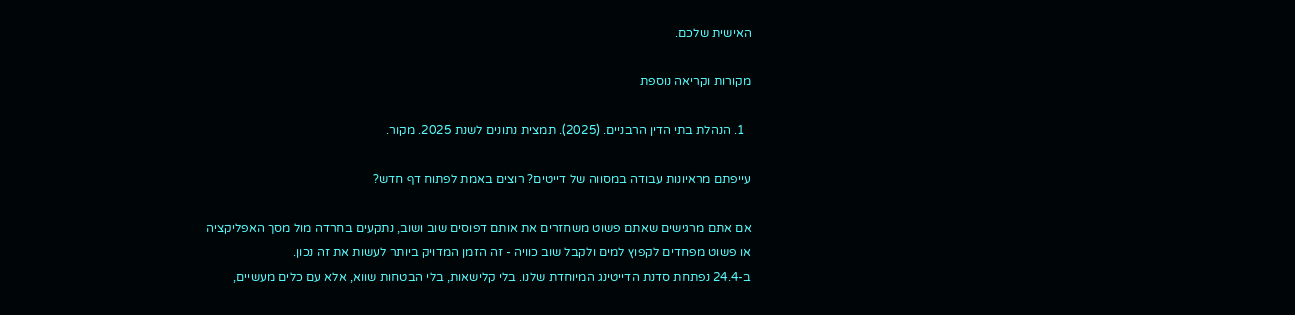האישית שלכם.

מקורות וקריאה נוספת

  1. הנהלת בתי הדין הרבניים. (2025). תמצית נתונים לשנת 2025. מקור.

עייפתם מראיונות עבודה במסווה של דייטים? רוצים באמת לפתוח דף חדש?

אם אתם מרגישים שאתם פשוט משחזרים את אותם דפוסים שוב ושוב, נתקעים בחרדה מול מסך האפליקציה או פשוט מפחדים לקפוץ למים ולקבל שוב כוויה - זה הזמן המדויק ביותר לעשות את זה נכון.
ב-24.4 נפתחת סדנת הדייטינג המיוחדת שלנו. בלי קלישאות, בלי הבטחות שווא, אלא עם כלים מעשיים,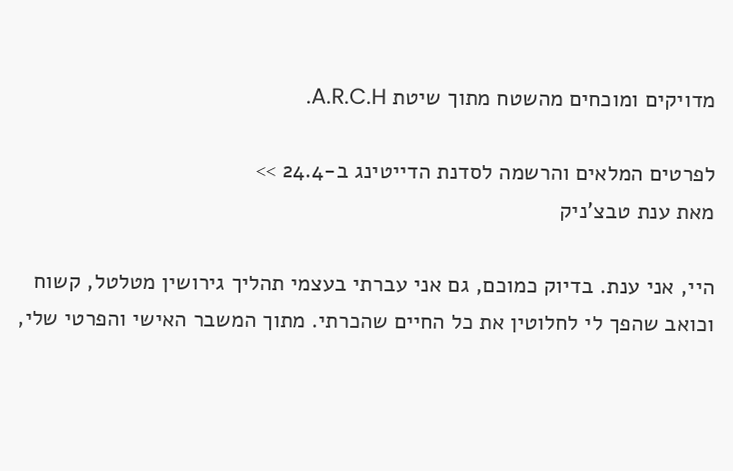מדויקים ומוכחים מהשטח מתוך שיטת A.R.C.H.

לפרטים המלאים והרשמה לסדנת הדייטינג ב-24.4 >>
מאת ענת טבצ'ניק

היי, אני ענת. בדיוק כמוכם, גם אני עברתי בעצמי תהליך גירושין מטלטל, קשוח וכואב שהפך לי לחלוטין את כל החיים שהכרתי. מתוך המשבר האישי והפרטי שלי,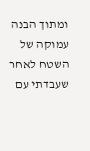ומתוך הבנה עמוקה של השטח לאחר שעבדתי עם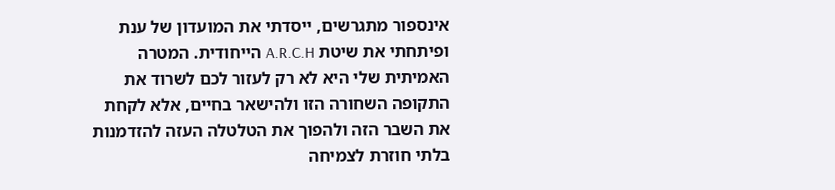אינספור מתגרשים, ייסדתי את המועדון של ענת ופיתחתי את שיטת A.R.C.H הייחודית. המטרה האמיתית שלי היא לא רק לעזור לכם לשרוד את התקופה השחורה הזו ולהישאר בחיים, אלא לקחת את השבר הזה ולהפוך את הטלטלה העזה להזדמנות בלתי חוזרת לצמיחה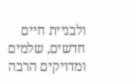ולבניית חיים חדשים, שלמים ומדויקים הרבה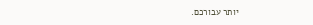יותר עבורכם.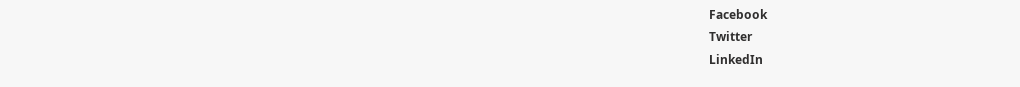Facebook
Twitter
LinkedIn